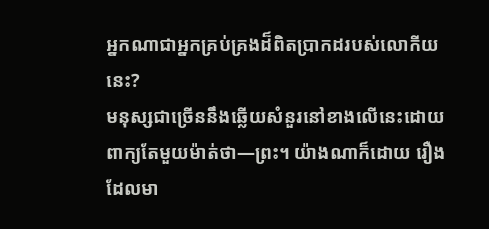អ្នកណាជាអ្នកគ្រប់គ្រងដ៏ពិតប្រាកដរបស់លោកីយនេះ?
មនុស្សជាច្រើននឹងឆ្លើយសំនួរនៅខាងលើនេះដោយពាក្យតែមួយម៉ាត់ថា—ព្រះ។ យ៉ាងណាក៏ដោយ រឿងដែលមា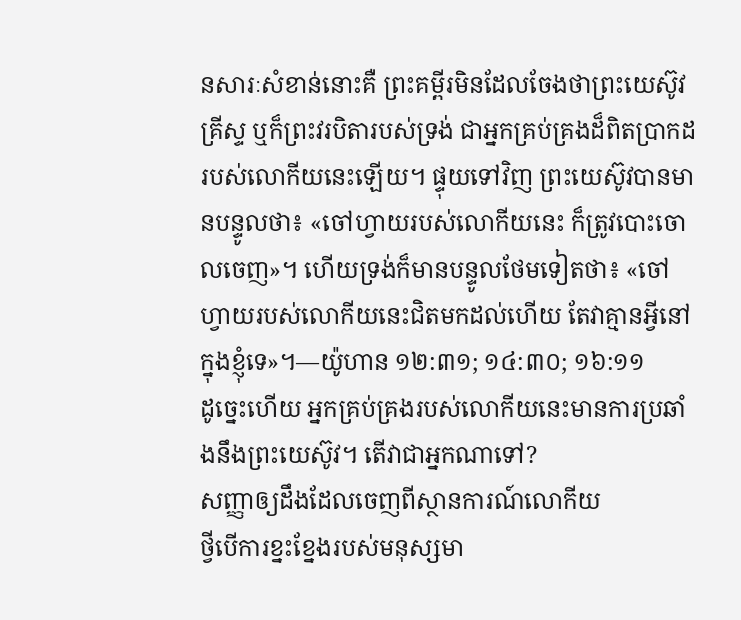នសារៈសំខាន់នោះគឺ ព្រះគម្ពីរមិនដែលចែងថាព្រះយេស៊ូវគ្រីស្ទ ឬក៏ព្រះវរបិតារបស់ទ្រង់ ជាអ្នកគ្រប់គ្រងដ៏ពិតប្រាកដរបស់លោកីយនេះឡើយ។ ផ្ទុយទៅវិញ ព្រះយេស៊ូវបានមានបន្ទូលថា៖ «ចៅហ្វាយរបស់លោកីយនេះ ក៏ត្រូវបោះចោលចេញ»។ ហើយទ្រង់ក៏មានបន្ទូលថែមទៀតថា៖ «ចៅហ្វាយរបស់លោកីយនេះជិតមកដល់ហើយ តែវាគ្មានអ្វីនៅក្នុងខ្ញុំទេ»។—យ៉ូហាន ១២:៣១; ១៤:៣០; ១៦:១១
ដូច្នេះហើយ អ្នកគ្រប់គ្រងរបស់លោកីយនេះមានការប្រឆាំងនឹងព្រះយេស៊ូវ។ តើវាជាអ្នកណាទៅ?
សញ្ញាឲ្យដឹងដែលចេញពីស្ថានការណ៍លោកីយ
ថ្វីបើការខ្នះខ្នែងរបស់មនុស្សមា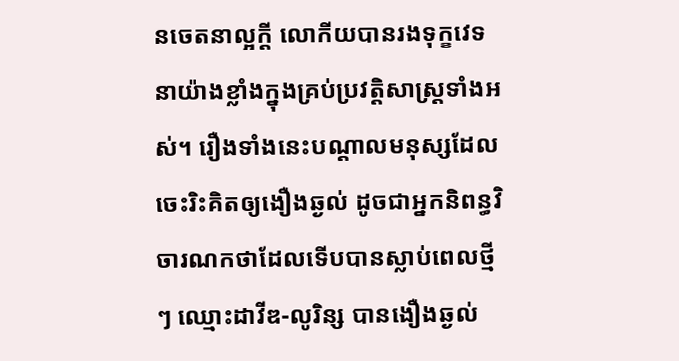នចេតនាល្អក្ដី លោកីយបានរងទុក្ខវេទនាយ៉ាងខ្លាំងក្នុងគ្រប់ប្រវត្ដិសាស្ត្រទាំងអស់។ រឿងទាំងនេះបណ្ដាលមនុស្សដែលចេះរិះគិតឲ្យងឿងឆ្ងល់ ដូចជាអ្នកនិពន្ធវិចារណកថាដែលទើបបានស្លាប់ពេលថ្មីៗ ឈ្មោះដាវីឌ-លូរិន្ស បានងឿងឆ្ងល់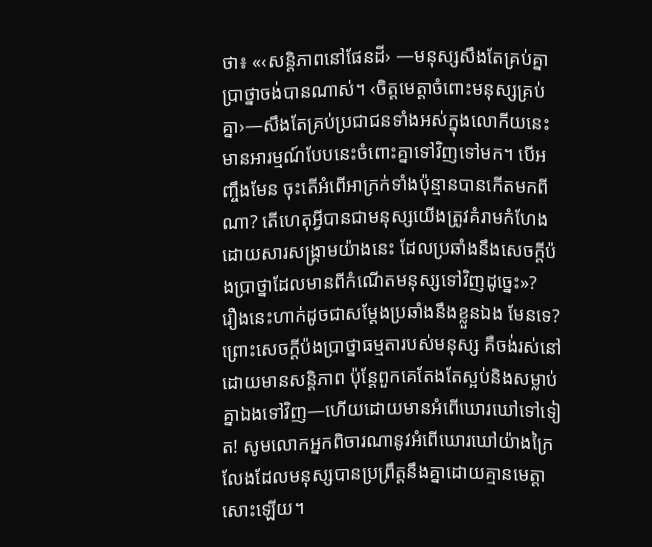ថា៖ «‹សន្ដិភាពនៅផែនដី› —មនុស្សសឹងតែគ្រប់គ្នាប្រាថ្នាចង់បានណាស់។ ‹ចិត្តមេត្ដាចំពោះមនុស្សគ្រប់គ្នា›—សឹងតែគ្រប់ប្រជាជនទាំងអស់ក្នុងលោកីយនេះមានអារម្មណ៍បែបនេះចំពោះគ្នាទៅវិញទៅមក។ បើអញ្ចឹងមែន ចុះតើអំពើអាក្រក់ទាំងប៉ុន្មានបានកើតមកពីណា? តើហេតុអ្វីបានជាមនុស្សយើងត្រូវគំរាមកំហែងដោយសារសង្គ្រាមយ៉ាងនេះ ដែលប្រឆាំងនឹងសេចក្ដីប៉ងប្រាថ្នាដែលមានពីកំណើតមនុស្សទៅវិញដូច្នេះ»?
រឿងនេះហាក់ដូចជាសម្ដែងប្រឆាំងនឹងខ្លួនឯង មែនទេ? ព្រោះសេចក្ដីប៉ងប្រាថ្នាធម្មតារបស់មនុស្ស គឺចង់រស់នៅដោយមានសន្ដិភាព ប៉ុន្តែពួកគេតែងតែស្អប់និងសម្លាប់គ្នាឯងទៅវិញ—ហើយដោយមានអំពើឃោរឃៅទៅទៀត! សូមលោកអ្នកពិចារណានូវអំពើឃោរឃៅយ៉ាងក្រៃលែងដែលមនុស្សបានប្រព្រឹត្តនឹងគ្នាដោយគ្មានមេត្ដាសោះឡើយ។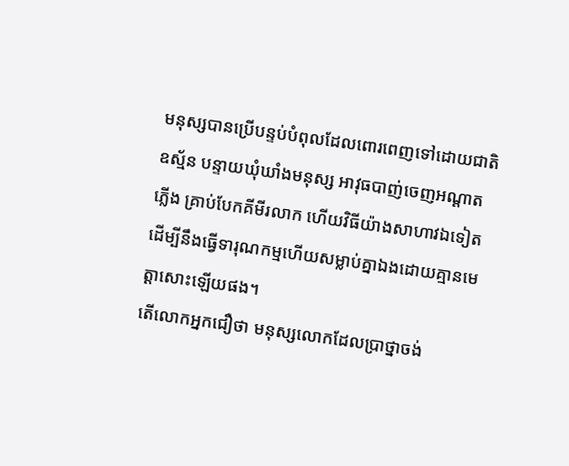មនុស្សបានប្រើបន្ទប់បំពុលដែលពោរពេញទៅដោយជាតិឧស្ម័ន បន្ទាយឃុំឃាំងមនុស្ស អាវុធបាញ់ចេញអណ្ដាតភ្លើង គ្រាប់បែកគីមីរលាក ហើយវិធីយ៉ាងសាហាវឯទៀតដើម្បីនឹងធ្វើទារុណកម្មហើយសម្លាប់គ្នាឯងដោយគ្មានមេត្ដាសោះឡើយផង។
តើលោកអ្នកជឿថា មនុស្សលោកដែលប្រាថ្នាចង់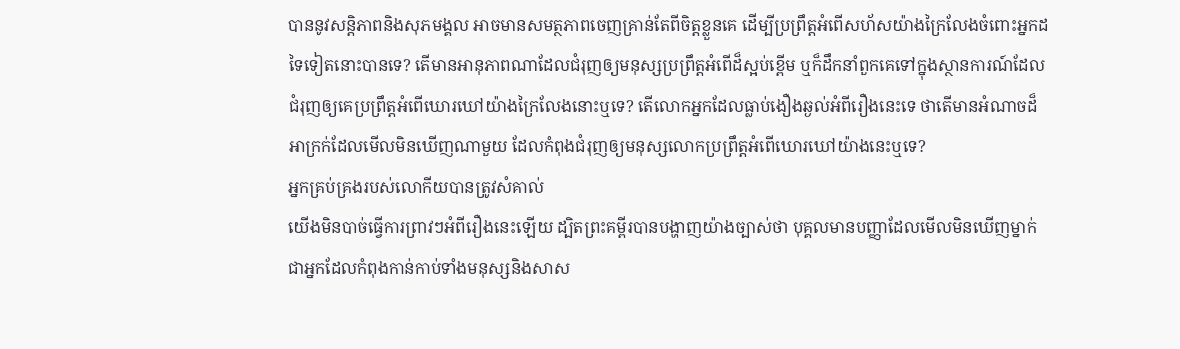បាននូវសន្ដិភាពនិងសុភមង្គល អាចមានសមត្ថភាពចេញគ្រាន់តែពីចិត្តខ្លួនគេ ដើម្បីប្រព្រឹត្តអំពើសហ័សយ៉ាងក្រៃលែងចំពោះអ្នកដទៃទៀតនោះបានទេ? តើមានអានុភាពណាដែលជំរុញឲ្យមនុស្សប្រព្រឹត្តអំពើដ៏ស្អប់ខ្ពើម ឬក៏ដឹកនាំពួកគេទៅក្នុងស្ថានការណ៍ដែលជំរុញឲ្យគេប្រព្រឹត្តអំពើឃោរឃៅយ៉ាងក្រៃលែងនោះឬទេ? តើលោកអ្នកដែលធ្លាប់ងឿងឆ្ងល់អំពីរឿងនេះទេ ថាតើមានអំណាចដ៏អាក្រក់ដែលមើលមិនឃើញណាមួយ ដែលកំពុងជំរុញឲ្យមនុស្សលោកប្រព្រឹត្តអំពើឃោរឃៅយ៉ាងនេះឬទេ?
អ្នកគ្រប់គ្រងរបស់លោកីយបានត្រូវសំគាល់
យើងមិនបាច់ធ្វើការព្រាវៗអំពីរឿងនេះឡើយ ដ្បិតព្រះគម្ពីរបានបង្ហាញយ៉ាងច្បាស់ថា បុគ្គលមានបញ្ញាដែលមើលមិនឃើញម្នាក់ ជាអ្នកដែលកំពុងកាន់កាប់ទាំងមនុស្សនិងសាស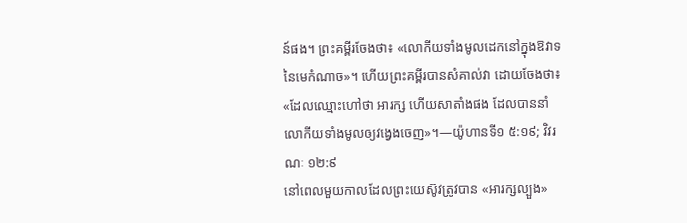ន៍ផង។ ព្រះគម្ពីរចែងថា៖ «លោកីយទាំងមូលដេកនៅក្នុងឱវាទនៃមេកំណាច»។ ហើយព្រះគម្ពីរបានសំគាល់វា ដោយចែងថា៖ «ដែលឈ្មោះហៅថា អារក្ស ហើយសាតាំងផង ដែលបាននាំលោកីយទាំងមូលឲ្យវង្វេងចេញ»។—យ៉ូហានទី១ ៥:១៩; វិវរណៈ ១២:៩
នៅពេលមួយកាលដែលព្រះយេស៊ូវត្រូវបាន «អារក្សល្បួង»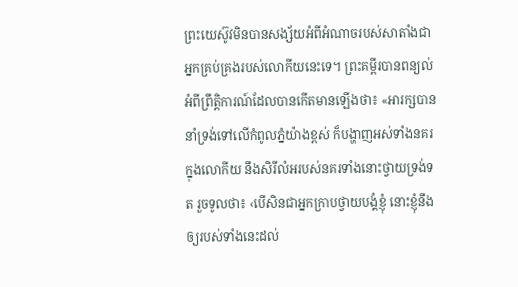ព្រះយេស៊ូវមិនបានសង្ស័យអំពីអំណាចរបស់សាតាំងជាអ្នកគ្រប់គ្រងរបស់លោកីយនេះទេ។ ព្រះគម្ពីរបានពន្យល់អំពីព្រឹត្ដិការណ៍ដែលបានកើតមានឡើងថា៖ «អារក្សបាននាំទ្រង់ទៅលើកំពូលភ្នំយ៉ាងខ្ពស់ ក៏បង្ហាញអស់ទាំងនគរក្នុងលោកីយ នឹងសិរីលំអរបស់នគរទាំងនោះថ្វាយទ្រង់ទត រួចទូលថា៖ ‹បើសិនជាអ្នកក្រាបថ្វាយបង្គំខ្ញុំ នោះខ្ញុំនឹងឲ្យរបស់ទាំងនេះដល់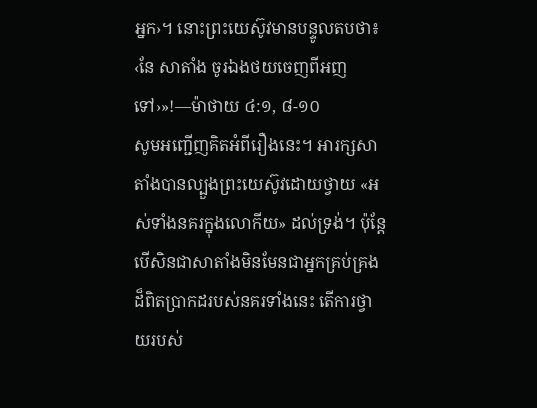អ្នក›។ នោះព្រះយេស៊ូវមានបន្ទូលតបថា៖ ‹នែ សាតាំង ចូរឯងថយចេញពីអញទៅ›»!—ម៉ាថាយ ៤:១, ៨-១០
សូមអញ្ជើញគិតអំពីរឿងនេះ។ អារក្សសាតាំងបានល្បួងព្រះយេស៊ូវដោយថ្វាយ «អស់ទាំងនគរក្នុងលោកីយ» ដល់ទ្រង់។ ប៉ុន្តែ បើសិនជាសាតាំងមិនមែនជាអ្នកគ្រប់គ្រងដ៏ពិតប្រាកដរបស់នគរទាំងនេះ តើការថ្វាយរបស់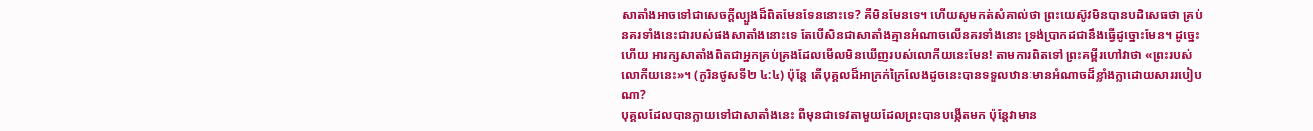សាតាំងអាចទៅជាសេចក្ដីល្បួងដ៏ពិតមែនទែននោះទេ? គឺមិនមែនទេ។ ហើយសូមកត់សំគាល់ថា ព្រះយេស៊ូវមិនបានបដិសេធថា គ្រប់នគរទាំងនេះជារបស់ផងសាតាំងនោះទេ តែបើសិនជាសាតាំងគ្មានអំណាចលើនគរទាំងនោះ ទ្រង់ប្រាកដជានឹងធ្វើដូច្នោះមែន។ ដូច្នេះហើយ អារក្សសាតាំងពិតជាអ្នកគ្រប់គ្រងដែលមើលមិនឃើញរបស់លោកីយនេះមែន! តាមការពិតទៅ ព្រះគម្ពីរហៅវាថា «ព្រះរបស់លោកីយនេះ»។ (កូរិនថូសទី២ ៤:៤) ប៉ុន្តែ តើបុគ្គលដ៏អាក្រក់ក្រៃលែងដូចនេះបានទទួលឋានៈមានអំណាចដ៏ខ្លាំងក្លាដោយសាររបៀបណា?
បុគ្គលដែលបានក្លាយទៅជាសាតាំងនេះ ពីមុនជាទេវតាមួយដែលព្រះបានបង្កើតមក ប៉ុន្តែវាមាន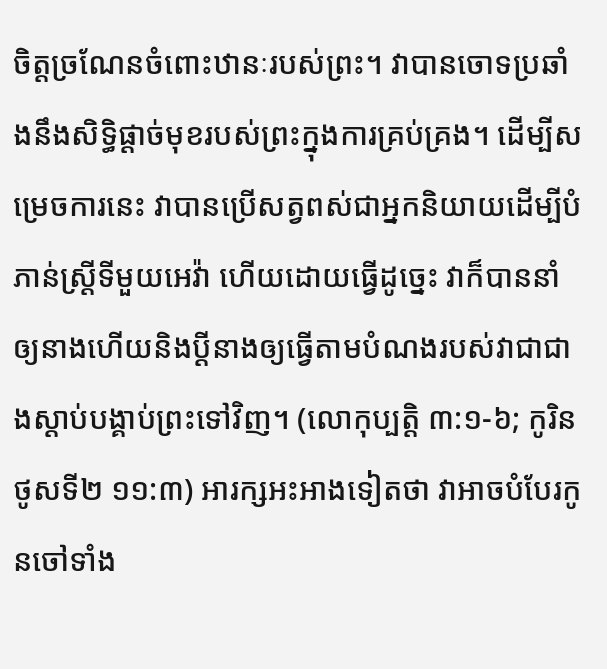ចិត្តច្រណែនចំពោះឋានៈរបស់ព្រះ។ វាបានចោទប្រឆាំងនឹងសិទ្ធិផ្ដាច់មុខរបស់ព្រះក្នុងការគ្រប់គ្រង។ ដើម្បីសម្រេចការនេះ វាបានប្រើសត្វពស់ជាអ្នកនិយាយដើម្បីបំភាន់ស្ត្រីទីមួយអេវ៉ា ហើយដោយធ្វើដូច្នេះ វាក៏បាននាំឲ្យនាងហើយនិងប្ដីនាងឲ្យធ្វើតាមបំណងរបស់វាជាជាងស្ដាប់បង្គាប់ព្រះទៅវិញ។ (លោកុប្បត្តិ ៣:១-៦; កូរិនថូសទី២ ១១:៣) អារក្សអះអាងទៀតថា វាអាចបំបែរកូនចៅទាំង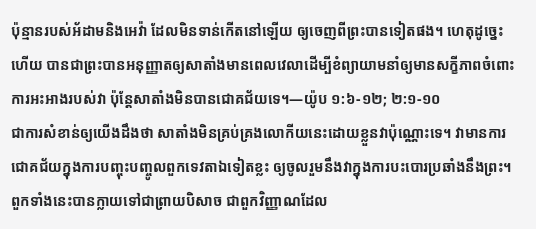ប៉ុន្មានរបស់អ័ដាមនិងអេវ៉ា ដែលមិនទាន់កើតនៅឡើយ ឲ្យចេញពីព្រះបានទៀតផង។ ហេតុដូច្នេះហើយ បានជាព្រះបានអនុញ្ញាតឲ្យសាតាំងមានពេលវេលាដើម្បីខំព្យាយាមនាំឲ្យមានសក្ខីភាពចំពោះការអះអាងរបស់វា ប៉ុន្តែសាតាំងមិនបានជោគជ័យទេ។—យ៉ូប ១:៦-១២; ២:១-១០
ជាការសំខាន់ឲ្យយើងដឹងថា សាតាំងមិនគ្រប់គ្រងលោកីយនេះដោយខ្លួនវាប៉ុណ្ណោះទេ។ វាមានការជោគជ័យក្នុងការបញ្ចុះបញ្ចូលពួកទេវតាឯទៀតខ្លះ ឲ្យចូលរួមនឹងវាក្នុងការបះបោរប្រឆាំងនឹងព្រះ។ ពួកទាំងនេះបានក្លាយទៅជាព្រាយបិសាច ជាពួកវិញ្ញាណដែល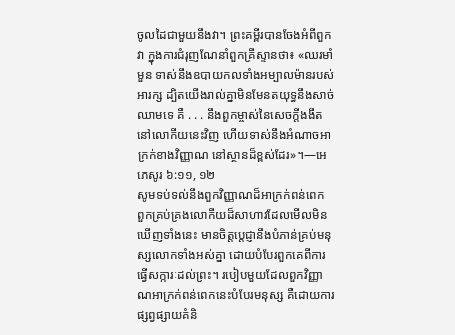ចូលដៃជាមួយនឹងវា។ ព្រះគម្ពីរបានចែងអំពីពួកវា ក្នុងការជំរុញណែនាំពួកគ្រីស្ទានថា៖ «ឈរមាំមួន ទាស់នឹងឧបាយកលទាំងអម្បាលម៉ានរបស់អារក្ស ដ្បិតយើងរាល់គ្នាមិនមែនតយុទ្ធនឹងសាច់ឈាមទេ គឺ . . . នឹងពួកម្ចាស់នៃសេចក្ដីងងឹតនៅលោកីយនេះវិញ ហើយទាស់នឹងអំណាចអាក្រក់ខាងវិញ្ញាណ នៅស្ថានដ៏ខ្ពស់ដែរ»។—អេភេសូរ ៦:១១, ១២
សូមទប់ទល់នឹងពួកវិញ្ញាណដ៏អាក្រក់ពន់ពេក
ពួកគ្រប់គ្រងលោកីយដ៏សាហាវដែលមើលមិនឃើញទាំងនេះ មានចិត្តប្ដេជ្ញានឹងបំភាន់គ្រប់មនុស្សលោកទាំងអស់គ្នា ដោយបំបែរពួកគេពីការធ្វើសក្ការៈដល់ព្រះ។ របៀបមួយដែលពួកវិញ្ញាណអាក្រក់ពន់ពេកនេះបំបែរមនុស្ស គឺដោយការផ្សព្វផ្សាយគំនិ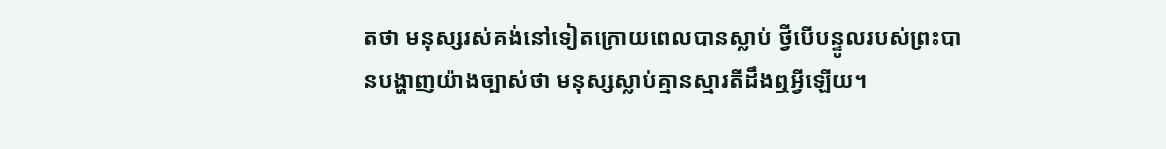តថា មនុស្សរស់គង់នៅទៀតក្រោយពេលបានស្លាប់ ថ្វីបើបន្ទូលរបស់ព្រះបានបង្ហាញយ៉ាងច្បាស់ថា មនុស្សស្លាប់គ្មានស្មារតីដឹងឮអ្វីឡើយ។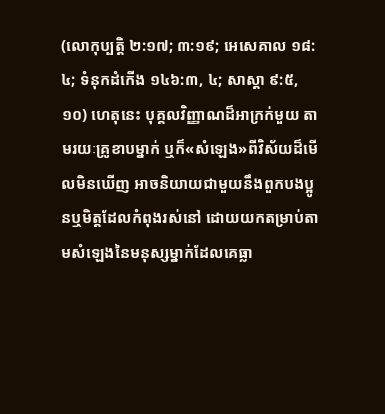(លោកុប្បត្តិ ២:១៧; ៣:១៩; អេសេគាល ១៨:៤; ទំនុកដំកើង ១៤៦:៣, ៤; សាស្ដា ៩:៥, ១០) ហេតុនេះ បុគ្គលវិញ្ញាណដ៏អាក្រក់មួយ តាមរយៈគ្រូខាបម្នាក់ ឬក៏«សំឡេង»ពីវិស័យដ៏មើលមិនឃើញ អាចនិយាយជាមួយនឹងពួកបងប្អូនឬមិត្តដែលកំពុងរស់នៅ ដោយយកតម្រាប់តាមសំឡេងនៃមនុស្សម្នាក់ដែលគេធ្លា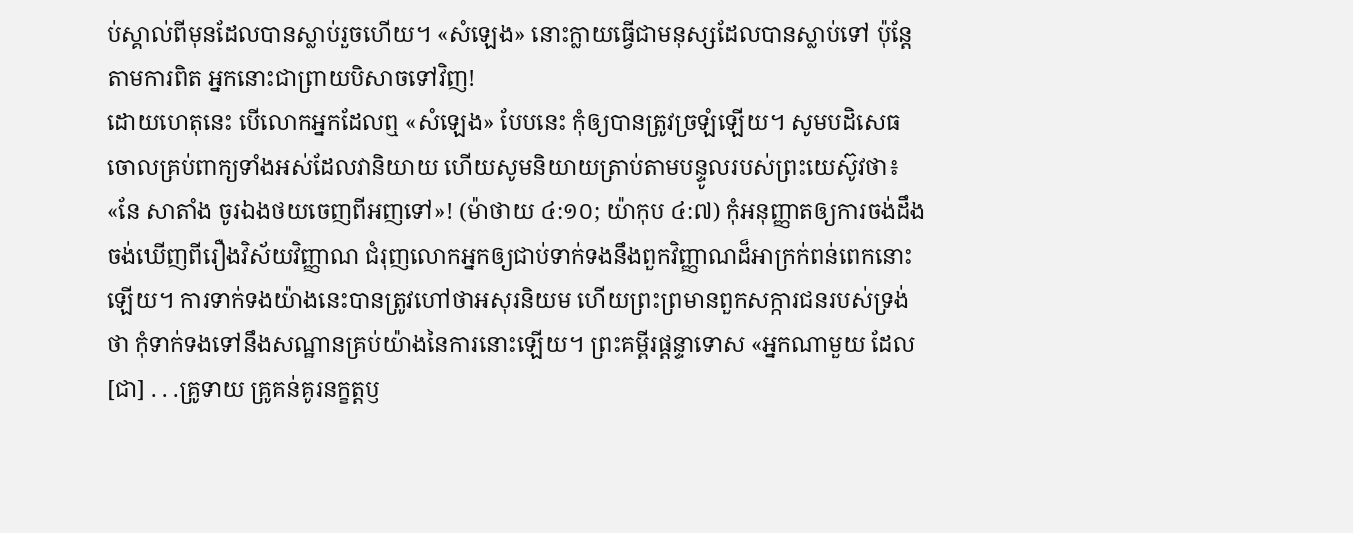ប់ស្គាល់ពីមុនដែលបានស្លាប់រួចហើយ។ «សំឡេង» នោះក្លាយធ្វើជាមនុស្សដែលបានស្លាប់ទៅ ប៉ុន្តែតាមការពិត អ្នកនោះជាព្រាយបិសាចទៅវិញ!
ដោយហេតុនេះ បើលោកអ្នកដែលឮ «សំឡេង» បែបនេះ កុំឲ្យបានត្រូវច្រឡំឡើយ។ សូមបដិសេធចោលគ្រប់ពាក្យទាំងអស់ដែលវានិយាយ ហើយសូមនិយាយត្រាប់តាមបន្ទូលរបស់ព្រះយេស៊ូវថា៖ «នែ សាតាំង ចូរឯងថយចេញពីអញទៅ»! (ម៉ាថាយ ៤:១០; យ៉ាកុប ៤:៧) កុំអនុញ្ញាតឲ្យការចង់ដឹងចង់ឃើញពីរឿងវិស័យវិញ្ញាណ ជំរុញលោកអ្នកឲ្យជាប់ទាក់ទងនឹងពួកវិញ្ញាណដ៏អាក្រក់ពន់ពេកនោះឡើយ។ ការទាក់ទងយ៉ាងនេះបានត្រូវហៅថាអសុរនិយម ហើយព្រះព្រមានពួកសក្ការជនរបស់ទ្រង់ថា កុំទាក់ទងទៅនឹងសណ្ឋានគ្រប់យ៉ាងនៃការនោះឡើយ។ ព្រះគម្ពីរផ្ដន្ទាទោស «អ្នកណាមួយ ដែល[ជា] . . .គ្រូទាយ គ្រូគន់គូរនក្ខត្តឫ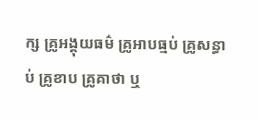ក្ស គ្រូអង្គុយធម៌ គ្រូអាបធ្មប់ គ្រូសន្ធាប់ គ្រូខាប គ្រូគាថា ឬ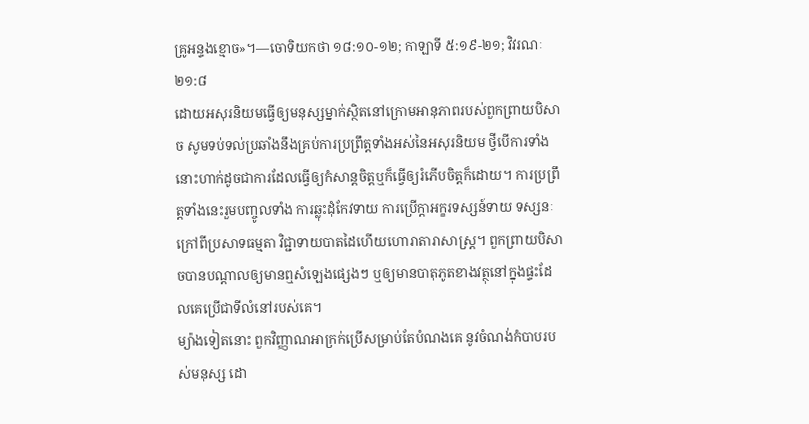គ្រូអន្ទងខ្មោច»។—ចោទិយកថា ១៨:១០-១២; កាឡាទី ៥:១៩-២១; វិវរណៈ ២១:៨
ដោយអសុរនិយមធ្វើឲ្យមនុស្សម្នាក់ស្ថិតនៅក្រោមអានុភាពរបស់ពួកព្រាយបិសាច សូមទប់ទល់ប្រឆាំងនឹងគ្រប់ការប្រព្រឹត្តទាំងអស់នៃអសុរនិយម ថ្វីបើការទាំងនោះហាក់ដូចជាការដែលធ្វើឲ្យកំសាន្តចិត្តឬក៏ធ្វើឲ្យរំភើបចិត្តក៏ដោយ។ ការប្រព្រឹត្តទាំងនេះរួមបញ្ចូលទាំង ការឆ្លុះដុំកែវទាយ ការប្រើក្ដាអក្ខរទស្សន៍ទាយ ទស្សនៈក្រៅពីប្រសាទធម្មតា វិជ្ជាទាយបាតដៃហើយហោរាតារាសាស្ត្រ។ ពួកព្រាយបិសាចបានបណ្ដាលឲ្យមានឮសំឡេងផ្សេងៗ ឬឲ្យមានបាតុភូតខាងវត្ថុនៅក្នុងផ្ទះដែលគេប្រើជាទីលំនៅរបស់គេ។
ម្យ៉ាងទៀតនោះ ពួកវិញ្ញាណអាក្រក់ប្រើសម្រាប់តែបំណងគេ នូវចំណង់កំបាបរបស់មនុស្ស ដោ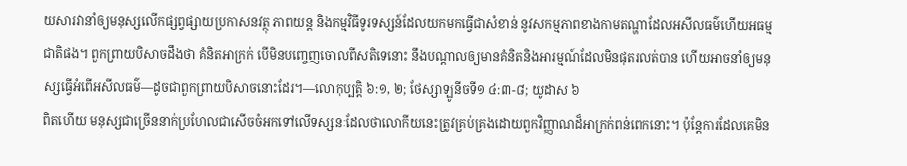យសារវានាំឲ្យមនុស្សលើកផ្សព្វផ្សាយប្រកាសនវត្ថុ ភាពយន្ត និងកម្មវិធីទូរទស្សន៍ដែលយកមកធ្វើជាសំខាន់ នូវសកម្មភាពខាងកាមតណ្ហាដែលអសីលធម៌ហើយអធម្មជាតិផង។ ពួកព្រាយបិសាចដឹងថា គំនិតអាក្រក់ បើមិនបញ្ចេញចោលពីសតិទេនោះ នឹងបណ្ដាលឲ្យមានគំនិតនិងអារម្មណ៍ដែលមិនផុតរលត់បាន ហើយអាចនាំឲ្យមនុស្សធ្វើអំពើអសីលធម៌—ដូចជាពួកព្រាយបិសាចនោះដែរ។—លោកុប្បត្តិ ៦:១, ២; ថែស្សាឡូនីចទី១ ៤:៣-៨; យូដាស ៦
ពិតហើយ មនុស្សជាច្រើននាក់ប្រហែលជាសើចចំអកទៅលើទស្សនៈដែលថាលោកីយនេះត្រូវគ្រប់គ្រងដោយពួកវិញ្ញាណដ៏អាក្រក់ពន់ពេកនោះ។ ប៉ុន្តែការដែលគេមិន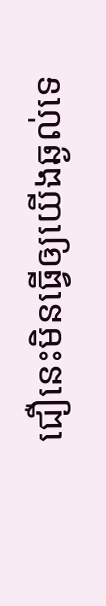ជឿនេះមិនធ្វើឲ្យយើងឆ្ងល់ទេ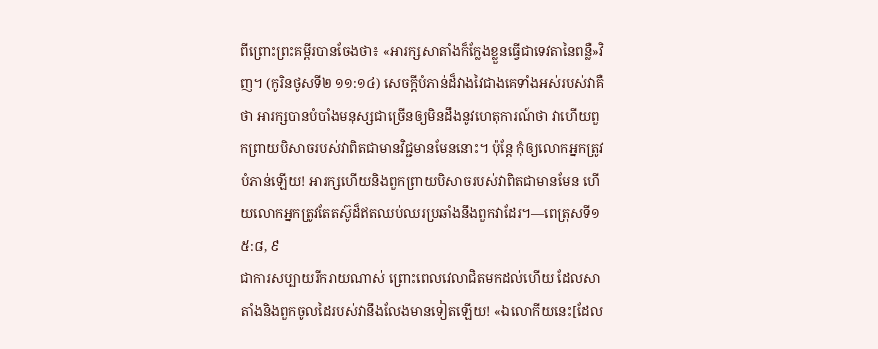ពីព្រោះព្រះគម្ពីរបានចែងថា៖ «អារក្សសាតាំងក៏ក្លែងខ្លួនធ្វើជាទេវតានៃពន្លឺ»វិញ។ (កូរិនថូសទី២ ១១:១៤) សេចក្ដីបំភាន់ដ៏វាងវៃជាងគេទាំងអស់របស់វាគឺថា អារក្សបានបំបាំងមនុស្សជាច្រើនឲ្យមិនដឹងនូវហេតុការណ៍ថា វាហើយពួកព្រាយបិសាចរបស់វាពិតជាមានវិជ្ជមានមែននោះ។ ប៉ុន្តែ កុំឲ្យលោកអ្នកត្រូវបំភាន់ឡើយ! អារក្សហើយនិងពួកព្រាយបិសាចរបស់វាពិតជាមានមែន ហើយលោកអ្នកត្រូវតែតស៊ូដ៏ឥតឈប់ឈរប្រឆាំងនឹងពួកវាដែរ។—ពេត្រុសទី១ ៥:៨, ៩
ជាការសប្បាយរីករាយណាស់ ព្រោះពេលវេលាជិតមកដល់ហើយ ដែលសាតាំងនិងពួកចូលដៃរបស់វានឹងលែងមានទៀតឡើយ! «ឯលោកីយនេះ[ដែល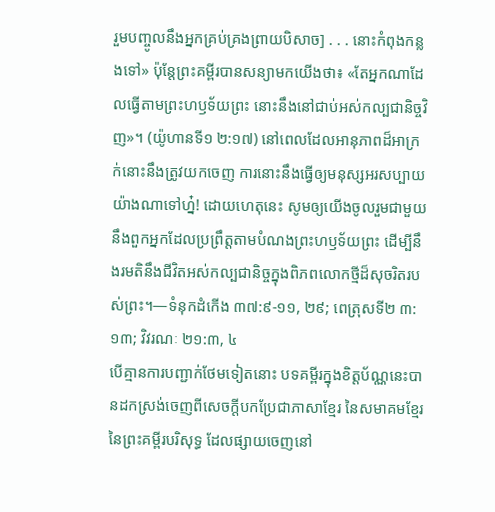រួមបញ្ចូលនឹងអ្នកគ្រប់គ្រងព្រាយបិសាច] . . . នោះកំពុងកន្លងទៅ» ប៉ុន្តែព្រះគម្ពីរបានសន្យាមកយើងថា៖ «តែអ្នកណាដែលធ្វើតាមព្រះហឫទ័យព្រះ នោះនឹងនៅជាប់អស់កល្បជានិច្ចវិញ»។ (យ៉ូហានទី១ ២:១៧) នៅពេលដែលអានុភាពដ៏អាក្រក់នោះនឹងត្រូវយកចេញ ការនោះនឹងធ្វើឲ្យមនុស្សអរសប្បាយយ៉ាងណាទៅហ្ន៎! ដោយហេតុនេះ សូមឲ្យយើងចូលរួមជាមួយនឹងពួកអ្នកដែលប្រព្រឹត្តតាមបំណងព្រះហឫទ័យព្រះ ដើម្បីនឹងរមតិនឹងជីវិតអស់កល្បជានិច្ចក្នុងពិភពលោកថ្មីដ៏សុចរិតរបស់ព្រះ។—ទំនុកដំកើង ៣៧:៩-១១, ២៩; ពេត្រុសទី២ ៣:១៣; វិវរណៈ ២១:៣, ៤
បើគ្មានការបញ្ជាក់ថែមទៀតនោះ បទគម្ពីរក្នុងខិត្តប័ណ្ណនេះបានដកស្រង់ចេញពីសេចក្ដីបកប្រែជាភាសាខ្មែរ នៃសមាគមខ្មែរនៃព្រះគម្ពីរបរិសុទ្ធ ដែលផ្សាយចេញនៅ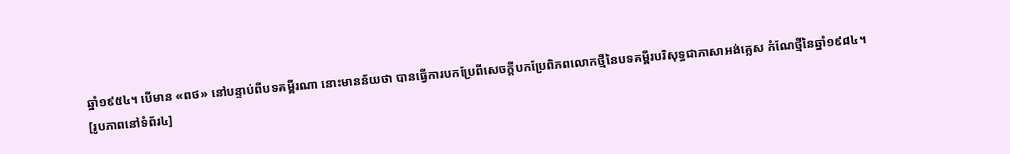ឆ្នាំ១៩៥៤។ បើមាន «ពថ» នៅបន្ទាប់ពីបទគម្ពីរណា នោះមានន័យថា បានធ្វើការបកប្រែពីសេចក្ដីបកប្រែពិភពលោកថ្មីនៃបទគម្ពីរបរិសុទ្ធជាភាសាអង់គ្លេស កំណែថ្មីនៃឆ្នាំ១៩៨៤។
[រូបភាពនៅទំព័រ៤]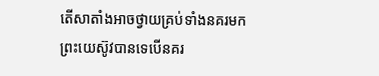តើសាតាំងអាចថ្វាយគ្រប់ទាំងនគរមកព្រះយេស៊ូវបានទេបើនគរ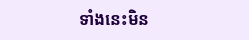ទាំងនេះមិន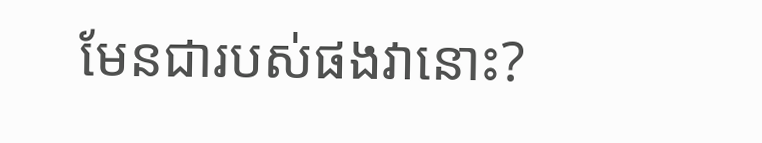មែនជារបស់ផងវានោះ?